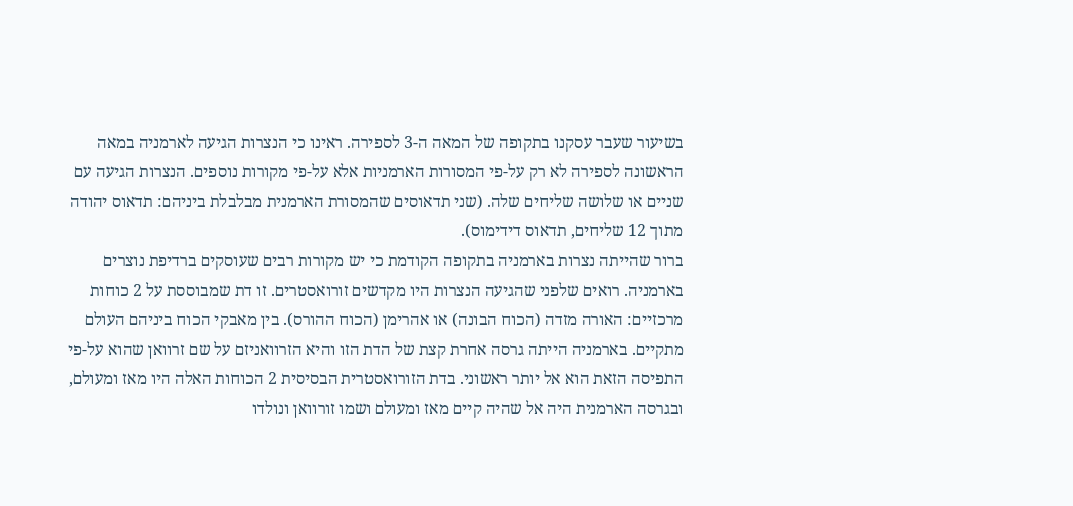בשיעור שעבר עסקנו בתקופה של המאה ה-3 לספירה. ראינו כי הנצרות הגיעה לארמניה במאה הראשונה לספירה לא רק על-פי המסורות הארמניות אלא על-פי מקורות נוספים. הנצרות הגיעה עם שניים או שלושה שליחים שלה. (שני תדאוסים שהמסורת הארמנית מבלבלת ביניהם: תדאוס יהודה מתוך 12 שליחים, תדאוס דידימוס).
ברור שהייתה נצרות בארמניה בתקופה הקודמת כי יש מקורות רבים שעוסקים ברדיפת נוצרים בארמניה. רואים שלפני שהגיעה הנצרות היו מקדשים זורואסטרים. זו דת שמבוססת על 2 כוחות מרכזיים: האורה מזדה (הכוח הבונה) או אהרימן (הכוח ההורס). בין מאבקי הכוח ביניהם העולם מתקיים. בארמניה הייתה גרסה אחרת קצת של הדת הזו והיא הזרוואניזם על שם זרוואן שהוא על-פי התפיסה הזאת הוא אל יותר ראשוני. בדת הזורואסטרית הבסיסית 2 הכוחות האלה היו מאז ומעולם, ובגרסה הארמנית היה אל שהיה קיים מאז ומעולם ושמו זורוואן ונולדו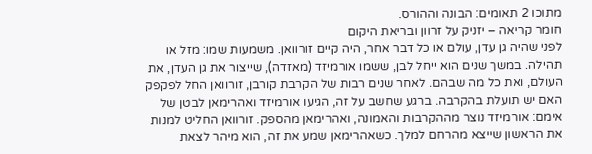מתוכו 2 תאומים: הבונה וההורס.
חומר קריאה – יזניק על זרוון ובריאת היקום
לפני שהיה גן עדן, עולם או כל דבר אחר, היה קיים זורוואן. משמעות שמו: מזל או תהילה. במשך שנים הוא ייחל לבן, ששמו אורמיזד (מאזדה), שייצור את גן העדן, את העולם, ואת כל מה שבהם. לאחר שנים רבות של הקרבת קורבן, זורוואן החל לפקפק האם יש תועלת בהקרבה. ברגע שחשב על זה, הגיעו אורמיזד ואהרימאן לבטן של אימם: אורמיזד נוצר מההקרבות והאמונה, ואהרימאן מהספק. זורוואן החליט למנות את הראשון שייצא מהרחם למלך. כשאהרימאן שמע את זה, הוא מיהר לצאת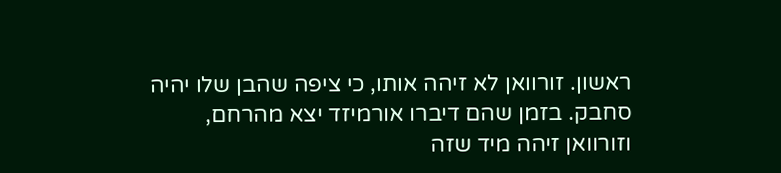ראשון. זורוואן לא זיהה אותו, כי ציפה שהבן שלו יהיה סחבק. בזמן שהם דיברו אורמיזד יצא מהרחם, וזורוואן זיהה מיד שזה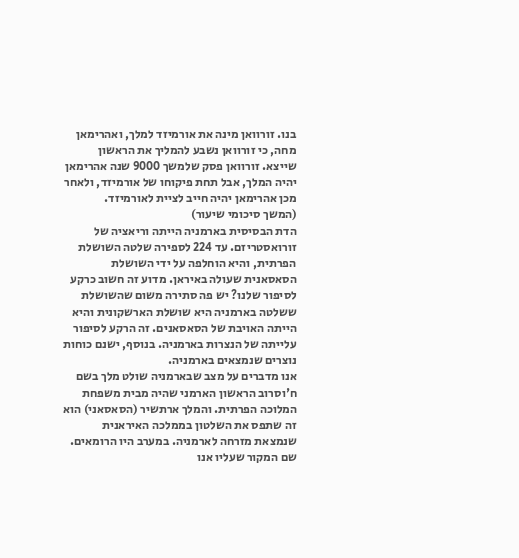בנו. זורוואן מינה את אורמיזד למלך, ואהרימאן מחה, כי זורוואן נשבע להמליך את הראשון שייצא. זורוואן פסק שלמשך 9000 שנה אהרימאן יהיה המלך, אבל תחת פיקוחו של אורמיזד, ולאחר מכן אהרימאן יהיה חייב לציית לאורמיזד.
(המשך סיכומי שיעור)
הדת הבסיסית בארמניה הייתה וריאציה של זורואסטריזם. עד 224 לספירה שלטה השושלת הפרתית, והיא הוחלפה על ידי השושלת הסאסאנית שעולה באיראן. מדוע זה חשוב כרקע לסיפור שלנו? יש פה סתירה משום שהשושלת ששלטה בארמניה היא שושלת הארשקונית והיא הייתה האויבת של הסאסאנים. זה הרקע לסיפור עלייתה של הנצרות בארמניה. בנוסף, ישנם כוחות נוצרים שנמצאים בארמניה.
אנו מדברים על מצב שבארמניה שולט מלך בשם ח'וסרוב הראשון הארמני שהיה מבית משפחת המלוכה הפרתית. והמלך ארתשיר (הסאסאני) הוא זה שתפס את השלטון בממלכה האיראנית שנמצאת מזרחה לארמניה. במערב היו הרומאים. שם המקור שעליו אנו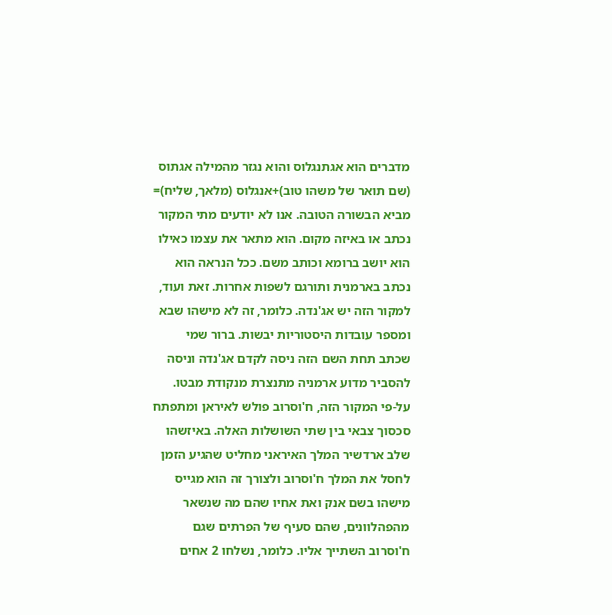מדברים הוא אגתנגלוס והוא נגזר מהמילה אגתוס (שם תואר של משהו טוב)+אנגלוס (מלאך, שליח)= מביא הבשורה הטובה. אנו לא יודעים מתי המקור נכתב או באיזה מקום. הוא מתאר את עצמו כאילו הוא יושב ברומא וכותב משם. ככל הנראה הוא נכתב בארמנית ותורגם לשפות אחרות. זאת ועוד, למקור הזה יש אג'נדה. כלומר, זה לא מישהו שבא ומספר עובדות היסטוריות יבשות. ברור שמי שכתב תחת השם הזה ניסה לקדם אג'נדה וניסה להסביר מדוע ארמניה מתנצרת מנקודת מבטו. על-פי המקור הזה, ח'וסרוב פולש לאיראן ומתפתח סכסוך צבאי בין שתי השושלות האלה. באיזשהו שלב ארדשיר המלך האיראני מחליט שהגיע הזמן לחסל את המלך ח'וסרוב ולצורך זה הוא מגייס מישהו בשם אנק ואת אחיו שהם מה שנשאר מהפהלוונים, שהם סעיף של הפרתים שגם ח'וסרוב השתייך אליו. כלומר, נשלחו 2 אחים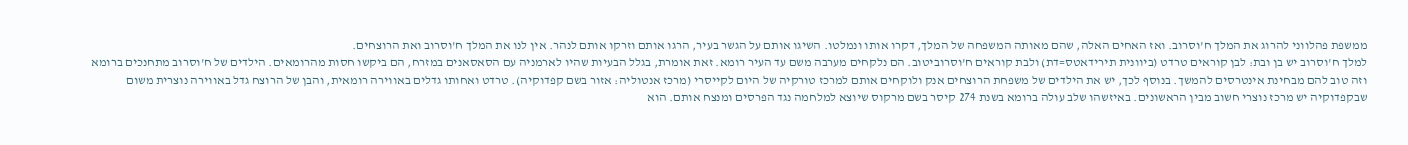ממשפת פהלווני להרוג את המלך ח'וסרוב. ואז האחים האלה, שהם מאותה המשפחה של המלך, דקרו אותו ונמלטו. השיגו אותם על הגשר בעיר, הרגו אותם וזרקו אותם לנהר. אין לנו את המלך ח'וסרוב ואת הרוצחים.
למלך ח'וסרוב יש בן ובת: לבן קוראים טרדט (ביוונית תירידאטס=דת) ולבת קוראים ח'וסרוביטוב. הם נלקחים מערבה משם עד העיר רומא. זאת אומרת, בגלל הבעיות שהיו לארמניה עם הסאסאנים במזרח, הם ביקשו חסות מהרומאים. הילדים של ח'וסרוב מתחנכים ברומא וזה טוב להם מבחינת אינטרסים להמשך. בנוסף לכך, יש את הילדים של משפחת הרוצחים אנק ולוקחים אותם למרכז טורקיה של היום לקייסרי (מרכז אנטוליה: אזור בשם קפדוקיה). טרדט ואחותו גדלים באווירה רומאית, והבן של הרוצח גדל באווירה נוצרית משום שבקפדוקיה יש מרכז נוצרי חשוב מבין הראשונים. באיזשהו שלב עולה ברומא בשנת 274 קיסר בשם מרקוס שיוצא למלחמה נגד הפרסים ומנצח אותם. הוא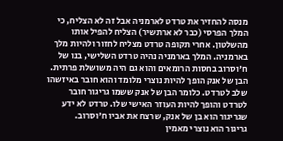מנסה להחזיר את טרדט לארמניה אבל זה לא הצליח, כי המלך הפרסי (כבר לא ארתשיר) הצליח להפיל אותו מהשלטון. אחרי תקופה טרדט מצליח לחזור ולהיות מלך בארמניה. המלך בארמניה נהיה טרדט השלישי, בנו של ח'וסרוב בחסות הרומאים והוא גם היה משושלת פרתית. הבן של אנק הופך להיות נוצרי מלומד והוא חובר באיזשהו שלב לטרדט. כלומר הבן של אנק ששמו גריגור חובר לטרדט והופך להיות העוזר האישי שלו. טרדט לא ידע שגריגור הוא בן של אנק, שרצח את אביו ח'וסרוב.
גריגור הוא נוצרי מאמין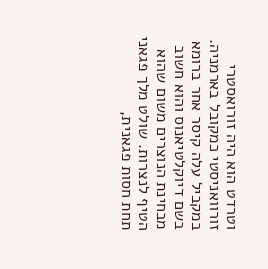וטרדט הוא היה זורואסטרי זורוואניסטי כמקובל בארמניה. במקביל עלה קיסר אחר ברומא בשם דיוקלטיאנוס והוא חשוב מבחינת הנוצרים משום שהוא הטיף לנצרות. שולט מלך פגאני תחת חסות פגאנית,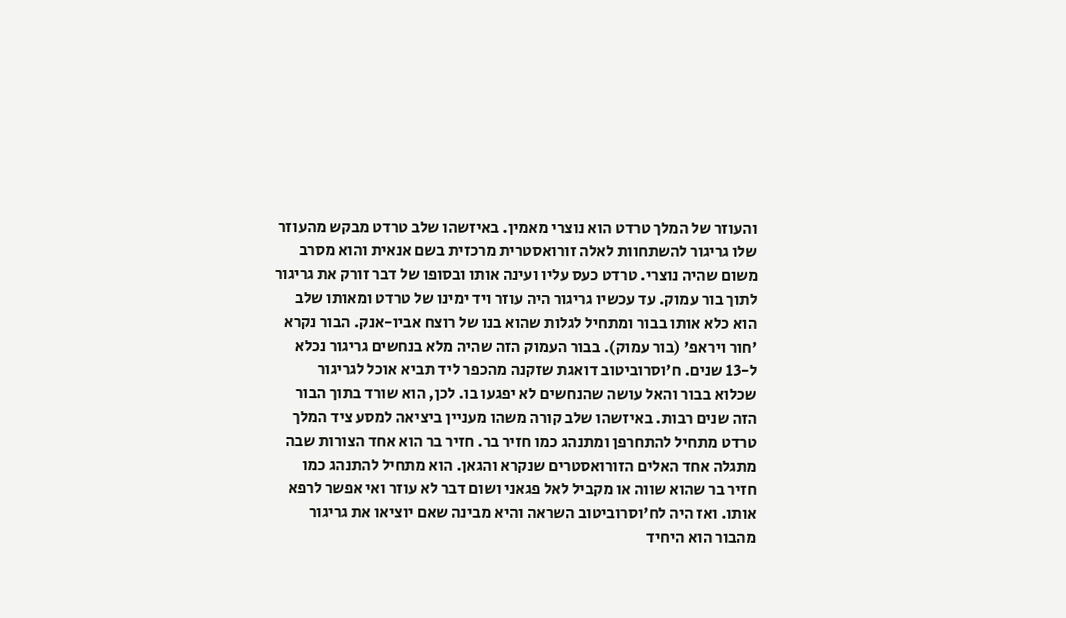והעוזר של המלך טרדט הוא נוצרי מאמין. באיזשהו שלב טרדט מבקש מהעוזר שלו גריגור להשתחוות לאלה זורואסטרית מרכזית בשם אנאית והוא מסרב משום שהיה נוצרי. טרדט כעס עליו ועינה אותו ובסופו של דבר זורק את גריגור לתוך בור עמוק. עד עכשיו גריגור היה עוזר ויד ימינו של טרדט ומאותו שלב הוא כלא אותו בבור ומתחיל לגלות שהוא בנו של רוצח אביו-אנק. הבור נקרא 'חור ויראפ' (בור עמוק). בבור העמוק הזה שהיה מלא בנחשים גריגור נכלא ל-13 שנים. ח'וסרוביטוב דואגת שזקנה מהכפר ליד תביא אוכל לגריגור שכלוא בבור והאל עושה שהנחשים לא יפגעו בו. לכן, הוא שורד בתוך הבור הזה שנים רבות. באיזשהו שלב קורה משהו מעניין ביציאה למסע ציד המלך טרדט מתחיל להתחרפן ומתנהג כמו חזיר בר. חזיר בר הוא אחד הצורות שבה מתגלה אחד האלים הזורואסטרים שנקרא והגאן. הוא מתחיל להתנהג כמו חזיר בר שהוא שווה או מקביל לאל פגאני ושום דבר לא עוזר ואי אפשר לרפא אותו. ואז היה לח'וסרוביטוב השראה והיא מבינה שאם יוציאו את גריגור מהבור הוא היחיד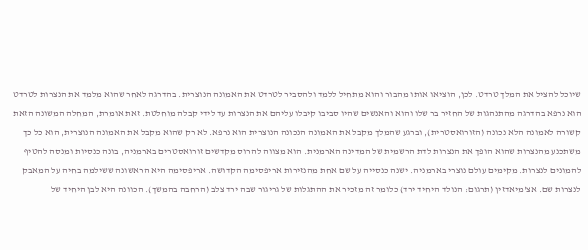שיוכל להציל את המלך טרדט. לכן, הוציאו אותו מהבור והוא מתחיל ללמד ולהסביר לטרדט את האמונה הנוצרית. בהדרגה לאחר שהוא מלמד את הנצרות לטרדט הוא נרפא בהדרגה מהתנהגות של החזיר בר שלו והוא והאנשים שהיו סביבו קיבלו עליהם את הנצרות עד לידי קבלה מוחלטת. זאת אומרת, המחלה המשונה הזאת קשורה לאמונה הלא נכונה (הזורואסטרית), וברגע שהמלך מקבל את האמונה הנכונה הנוצרית הוא נרפא. לא רק שהוא מקבל את האמונה הנוצרית, הוא כל כך משתכנע מהנצרות שהוא הופך את הנצרות לדת הרשמית של המדינה הארמנית. הוא מצווה להרוס מקדשים זורואסטרים בארמניה, בונה כנסיות ומנסה להטיף להמונים לנצרות. מקימים עולם נוצרי בארמניה. ישנה כנסייה על שם אחת מהנזירות אריפסימה הקדושה. אריפסימה היא הראשונה ששילמה בחיה על המאבק לנצרות שם. אצ'מיאדזין (תרגום: הנולד היחיד ירד) כלומר זה מזכיר את ההתגלות של גריגור שבה ירד צלב (הרחבה בהמשך). הכוונה היא לבן היחיד של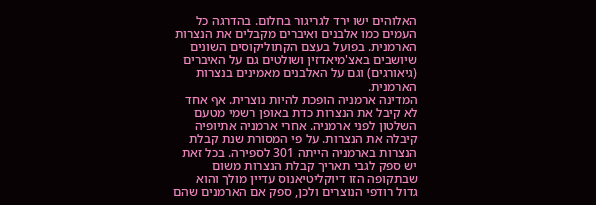האלוהים ישו ירד לגריגור בחלום. בהדרגה כל העמים כמו אלבנים ואיברים מקבלים את הנצרות הארמנית. בפועל בעצם הקתוליקוסים השונים שיושבים באצ'מיאדזין ושולטים גם על האיברים (גיאורגים) וגם על האלבנים מאמינים בנצרות הארמנית.
המדינה ארמניה הופכת להיות נוצרית. אף אחד לא קיבל את הנצרות כדת באופן רשמי מטעם השלטון לפני ארמניה. אחרי ארמניה אתיופיה קיבלה את הנצרות. על פי המסורת שנת קבלת הנצרות בארמניה הייתה 301 לספירה. בכל זאת יש ספק לגבי תאריך קבלת הנצרות משום שבתקופה הזו דיוקליטיאנוס עדיין מולך והוא גדול רודפי הנוצרים ולכן, ספק אם הארמנים שהם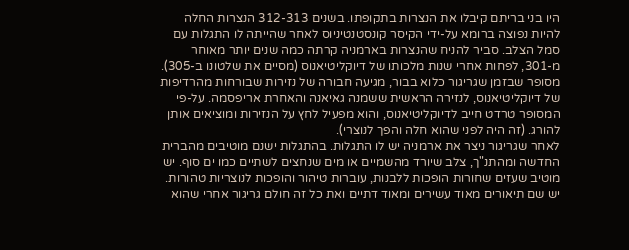היו בני בריתם קיבלו את הנצרות בתקופתו. בשנים 312-313 הנצרות החלה להיות נפוצה ברומא על-ידי הקיסר קונסטנטיניוס לאחר שהייתה לו התגלות עם סמל הצלב. סביר להניח שהנצרות בארמניה קרתה כמה שנים יותר מאוחר מ-301, לפחות אחרי שנות מלכותו של דיוקליטיאנוס (מסיים את שלטונו ב-305). מסופר שבזמן שגריגור כלוא בבור, מגיעה חבורה של נזירות שבורחות מהרדיפות של דיוקליטיאנוס, לנזירה הראשית ששמנה גאיאנה והאחרת אריפסמה. על-פי המסופר טרדט חייב לדיוקליטיאנוס, והוא מפעיל לחץ על הנזירות ומוציאים אותן להורג. (זה היה לפני שהוא חלה והפך לנוצרי).
לאחר שגריגור ניצר את ארמניה יש לו התגלות. בהתגלות ישנם מוטיבים מהברית החדשה ומהתנ"ך, צלב שיורד מהשמיים או מים שנחצים לשתיים כמו ים סוף. יש מוטיב שעזים שחורות הופכות ללבנות, עוברות טיהור והופכות לנוצריות טהורות. יש שם תיאורים מאוד עשירים ומאוד דתיים ואת כל זה חולם גריגור אחרי שהוא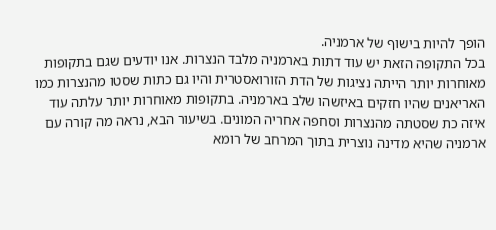הופך להיות בישוף של ארמניה.
בכל התקופה הזאת יש עוד דתות בארמניה מלבד הנצרות. אנו יודעים שגם בתקופות מאוחרות יותר הייתה נציגות של הדת הזורואסטרית והיו גם כתות שסטו מהנצרות כמו האריאנים שהיו חזקים באיזשהו שלב בארמניה. בתקופות מאוחרות יותר עלתה עוד איזה כת שסטתה מהנצרות וסחפה אחריה המונים. בשיעור הבא, נראה מה קורה עם ארמניה שהיא מדינה נוצרית בתוך המרחב של רומא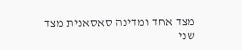מצד אחד ומדינה סאסאנית מצד שני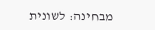מבחינה: לשונית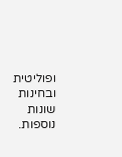ופוליטית ובחינות שונות נוספות.